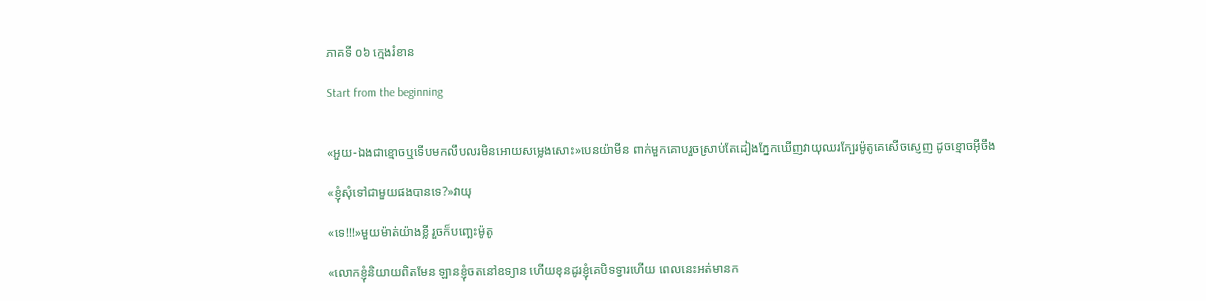ភាគទី ០៦ ក្មេងរំខាន

Start from the beginning


«អួយ-ឯងជាខ្មោចឬទើបមកលឹបលរមិនអោយសម្លេងសោះ»បេនយ៉ាមីន ពាក់មួកគោបរួចស្រាប់តែដៀងភ្នែកឃើញវាយុឈរក្បែរម៉ូតូគេសើចស្ញេញ ដូចខ្មោចអ៊ីចឹង

«ខ្ញុំសុំទៅជាមួយផងបានទេ?»វាយុ

«ទេ!!!»មួយម៉ាត់យ៉ាងខ្លី រួចក៏បញ្ឆេះម៉ូតូ

«លោកខ្ញុំនិយាយពិតមែន ឡានខ្ញុំចតនៅឧទ្យាន ហើយខុនដូរខ្ញុំគេបិទទ្វារហើយ ពេលនេះអត់មានក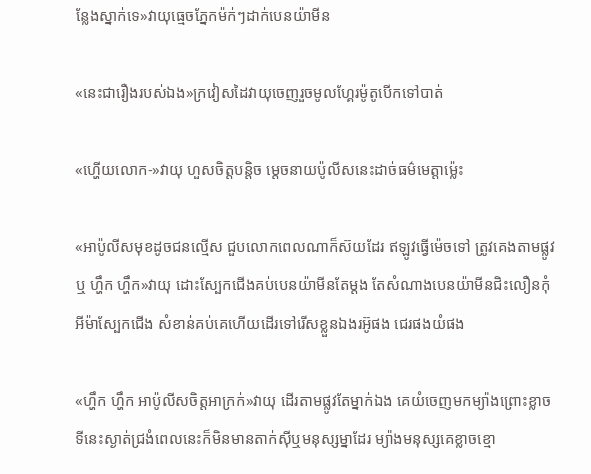ន្លែងស្នាក់ទេ»វាយុធ្មេចភ្នែកម៉ក់ៗដាក់បេនយ៉ាមីន

«នេះជារឿងរបស់ឯង»ក្រវៀសដៃវាយុចេញរួចមូលហ្គែរម៉ូតូបើកទៅបាត់

«ហ្ហើយលោក-»វាយុ ហួសចិត្តបន្តិច ម្តេចនាយប៉ូលីសនេះដាច់ធម៌មេត្តាម្ល៉េះ

«អាប៉ូលីសមុខដូចជនល្មើស ជួបលោកពេលណាក៏ស៊យដែរ ឥឡូវធ្វើម៉េចទៅ ត្រូវគេងតាមផ្លូវឬ ហ្ហឹក ហ្ហឹក»វាយុ ដោះស្បែកជើងគប់បេនយ៉ាមីនតែម្តង តែសំណាងបេនយ៉ាមីនជិះលឿនកុំអីម៉ាស្បែកជើង សំខាន់គប់គេហើយដើរទៅរើសខ្លួនឯងរអ៊ូផង ជេរផងយំផង

«ហ្ហឹក ហ្ហឹក អាប៉ូលីសចិត្តអាក្រក់»វាយុ ដើរតាមផ្លូវតែម្នាក់ឯង គេយំចេញមកម្យ៉ាងព្រោះខ្លាច ទីនេះស្ងាត់ជ្រងំពេលនេះក៏មិនមានតាក់សុីឬមនុស្សម្នាដែរ ម្យ៉ាងមនុស្សគេខ្លាចខ្មោ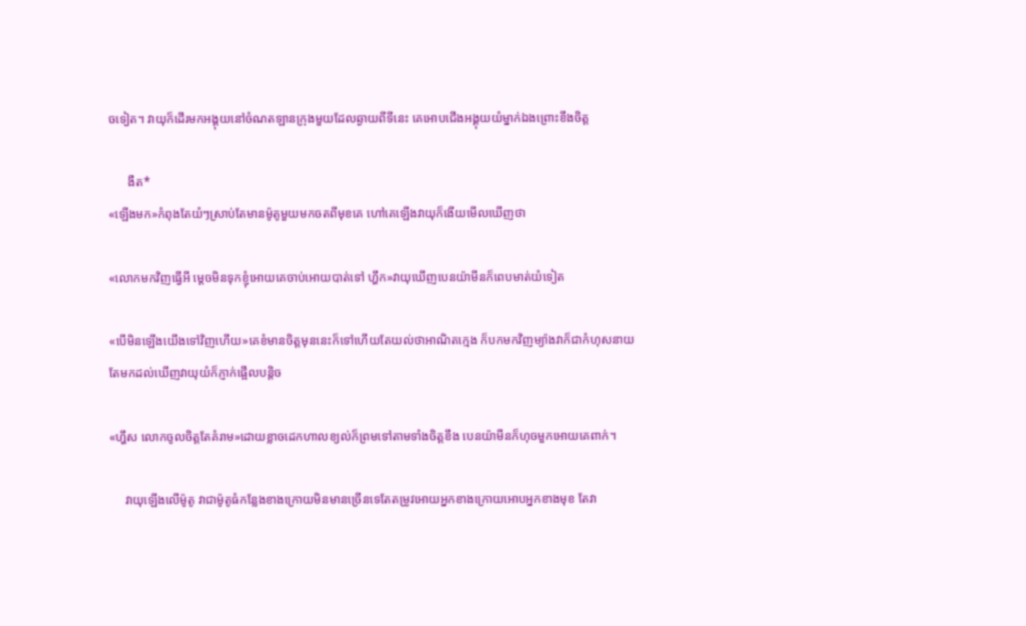ចទៀត។ វាយុក៏ដើរមកអង្គុយនៅចំណតឡានក្រុងមួយដែលឆ្ងាយពីទីនេះ គេអោបជើងអង្គុយយំម្នាក់ឯងព្រោះខឹងចិត្ត

      ងឺត*
«ឡើងមក»កំពុងតែយំៗស្រាប់តែមានម៉ូតូមួយមកចតពីមុខគេ ហៅគេឡើងវាយុក៏ងើយមើលឃើញថា

«លោកមកវិញធ្វើអី ម្តេចមិនទុកខ្ញុំអោយគេចាប់អោយបាត់ទៅ ហ្ហឹក»វាយុឃើញបេនយ៉ាមីនក៏ពេបមាត់យំទៀត

«បើមិនឡើងយើងទៅវិញហើយ»គេខំមានចិត្តមុននេះក៏ទៅហើយតែយល់ថាអាណិតក្មេង ក៏បកមកវិញម្យ៉ាងវាក៏ជាកំហុសនាយ តែមកដល់ឃើញវាយុយំក៏ភ្ញាក់ផ្អើលបន្តិច

«ហ្ហឹស លោកចូលចិត្តតែគំរាម»ដោយខ្លាចដេកហាលខ្យល់ក៏ព្រមទៅតាមទាំងចិត្តខឹង បេនយ៉ាមីនក៏ហុចមួកអោយគេពាក់។

     វាយុឡើងលើម៉ូតូ វាជាម៉ូតូធំកន្លែងខាងក្រោយមិនមានច្រើនទេតែតម្រូវអោយអ្នកខាងក្រោយអោបអ្នកខាងមុខ តែវា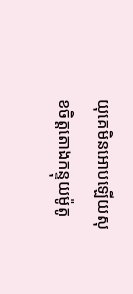យុគេមិនអោបឡើយសុខចិត្តតោងកន្ទុយម៉ូតូ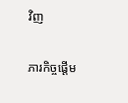វិញ

ភារកិច្ចផ្តើម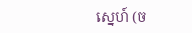ស្នេហ៍ (ច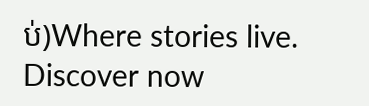ប់)Where stories live. Discover now